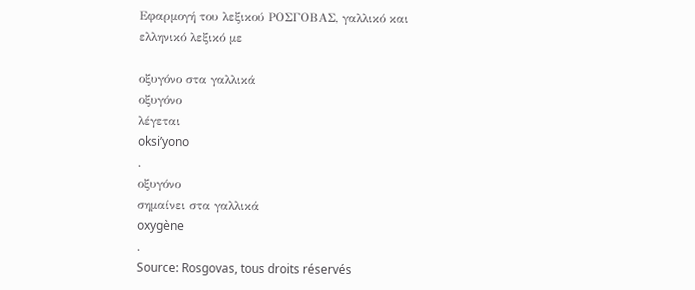Εφαρμογή του λεξικού ΡΟΣΓΟΒΑΣ, γαλλικό και ελληνικό λεξικό με

οξυγόνο στα γαλλικά
οξυγόνο
λέγεται
oksi’yono
.
οξυγόνο
σημαίνει στα γαλλικά
oxygène
.
Source: Rosgovas, tous droits réservés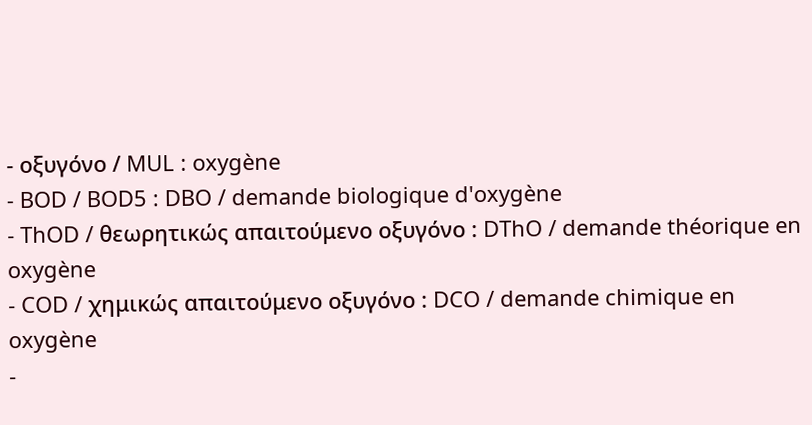- οξυγόνο / MUL : oxygène
- BOD / BOD5 : DBO / demande biologique d'oxygène
- ThOD / θεωρητικώς απαιτούμενο οξυγόνο : DThO / demande théorique en oxygène
- COD / χημικώς απαιτούμενο οξυγόνο : DCO / demande chimique en oxygène
-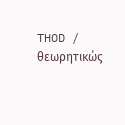THOD / θεωρητικώς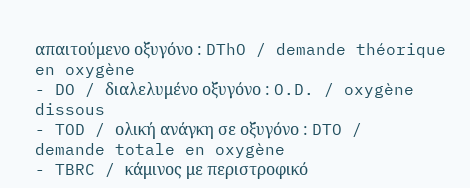απαιτούμενο οξυγόνο : DThO / demande théorique en oxygène
- DO / διαλελυμένο οξυγόνο : O.D. / oxygène dissous
- TOD / ολική ανάγκη σε οξυγόνο : DTO / demande totale en oxygène
- TBRC / κάμινος με περιστροφικό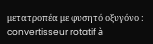μετατροπέα με φυσητό οξυγόνο : convertisseur rotatif à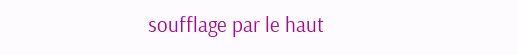soufflage par le haut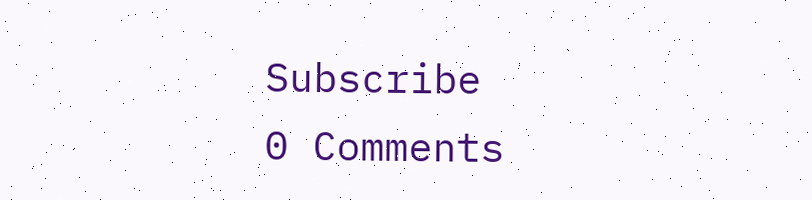Subscribe
0 Comments